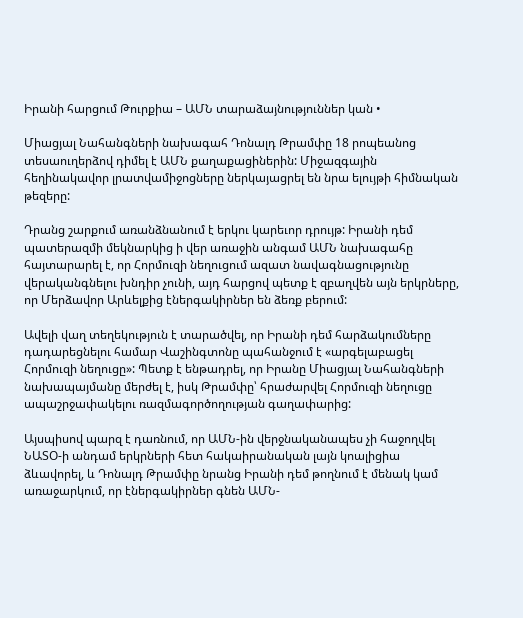Իրանի հարցում Թուրքիա – ԱՄՆ տարաձայնություններ կան •

Միացյալ Նահանգների նախագահ Դոնալդ Թրամփը 18 րոպեանոց տեսաուղերձով դիմել է ԱՄՆ քաղաքացիներին: Միջազգային հեղինակավոր լրատվամիջոցները ներկայացրել են նրա ելույթի հիմնական թեզերը:

Դրանց շարքում առանձնանում է երկու կարեւոր դրույթ: Իրանի դեմ պատերազմի մեկնարկից ի վեր առաջին անգամ ԱՄՆ նախագահը հայտարարել է, որ Հորմուզի նեղուցում ազատ նավագնացությունը վերականգնելու խնդիր չունի, այդ հարցով պետք է զբաղվեն այն երկրները, որ Մերձավոր Արևելքից էներգակիրներ են ձեռք բերում:

Ավելի վաղ տեղեկություն է տարածվել, որ Իրանի դեմ հարձակումները դադարեցնելու համար Վաշինգտոնը պահանջում է «արգելաբացել Հորմուզի նեղուցը»: Պետք է ենթադրել, որ Իրանը Միացյալ Նահանգների նախապայմանը մերժել է, իսկ Թրամփը՝ հրաժարվել Հորմուզի նեղուցը ապաշրջափակելու ռազմագործողության գաղափարից:

Այսպիսով պարզ է դառնում, որ ԱՄՆ-ին վերջնականապես չի հաջողվել ՆԱՏՕ-ի անդամ երկրների հետ հակաիրանական լայն կոալիցիա ձևավորել, և Դոնալդ Թրամփը նրանց Իրանի դեմ թողնում է մենակ կամ առաջարկում, որ էներգակիրներ գնեն ԱՄՆ-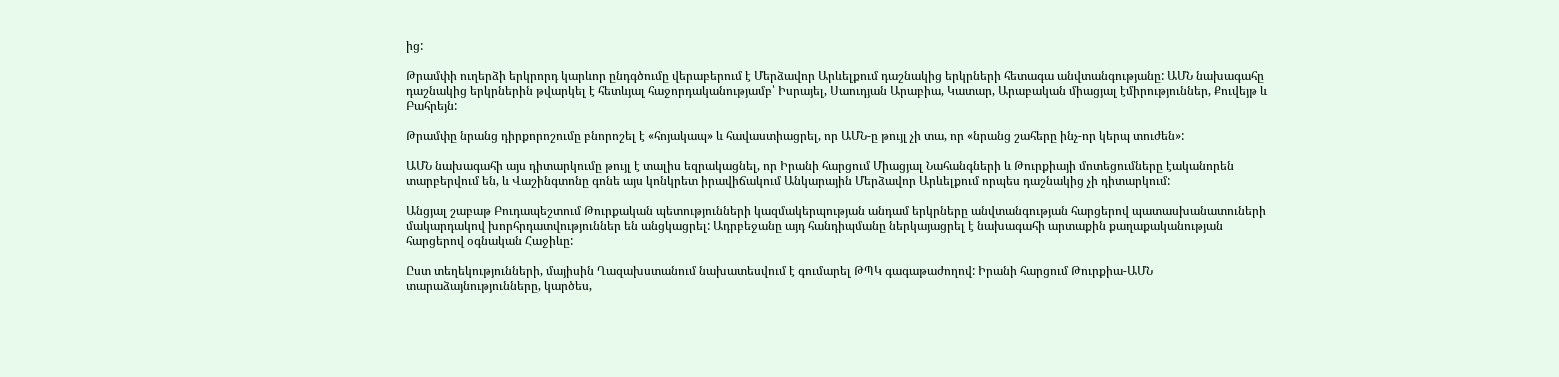ից:

Թրամփի ուղերձի երկրորդ կարևոր ընդգծումը վերաբերում է Մերձավոր Արևելքում դաշնակից երկրների հետագա անվտանգությանը: ԱՄՆ նախագահը դաշնակից երկրներին թվարկել է հետևյալ հաջորդականությամբ՝ Իսրայել, Սաուդյան Արաբիա, Կատար, Արաբական միացյալ էմիրություններ, Քուվեյթ և Բահրեյն:

Թրամփը նրանց դիրքորոշումը բնորոշել է «հոյակապ» և հավաստիացրել, որ ԱՄՆ-ը թույլ չի տա, որ «նրանց շահերը ինչ-որ կերպ տուժեն»:

ԱՄՆ նախագահի այս դիտարկումը թույլ է տալիս եզրակացնել, որ Իրանի հարցում Միացյալ Նահանգների և Թուրքիայի մոտեցումները էականորեն տարբերվում են, և Վաշինգտոնը գոնե այս կոնկրետ իրավիճակում Անկարային Մերձավոր Արևելքում որպես դաշնակից չի դիտարկում:

Անցյալ շաբաթ Բուդապեշտում Թուրքական պետությունների կազմակերպության անդամ երկրները անվտանգության հարցերով պատասխանատուների մակարդակով խորհրդատվություններ են անցկացրել: Ադրբեջանը այդ հանդիպմանը ներկայացրել է նախագահի արտաքին քաղաքականության հարցերով օգնական Հաջիևը:

Ըստ տեղեկությունների, մայիսին Ղազախստանում նախատեսվում է գումարել ԹՊԿ գագաթաժողով: Իրանի հարցում Թուրքիա-ԱՄՆ տարաձայնությունները, կարծես,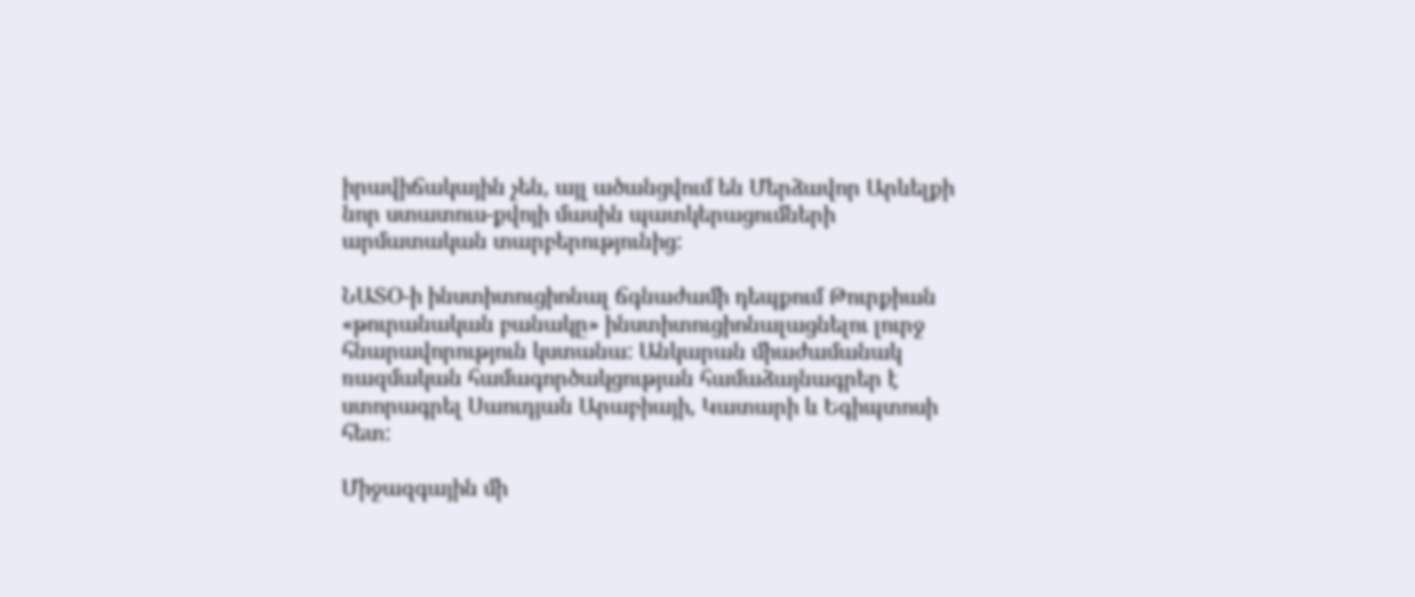իրավիճակային չեն, այլ ածանցվում են Մերձավոր Արևելքի նոր ստատուս-քվոյի մասին պատկերացումների արմատական տարբերությունից:

ՆԱՏՕ-ի ինստիտուցիոնալ ճգնաժամի դեպքում Թուրքիան «թուրանական բանակը» ինստիտուցիոնալացնելու լուրջ հնարավորություն կստանա: Անկարան միաժամանակ ռազմական համագործակցության համաձայնագրեր է ստորագրել Սաուդյան Արաբիայի, Կատարի և Եգիպտոսի հետ:

Միջազգային մի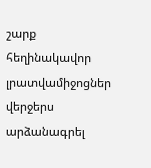շարք հեղինակավոր լրատվամիջոցներ վերջերս արձանագրել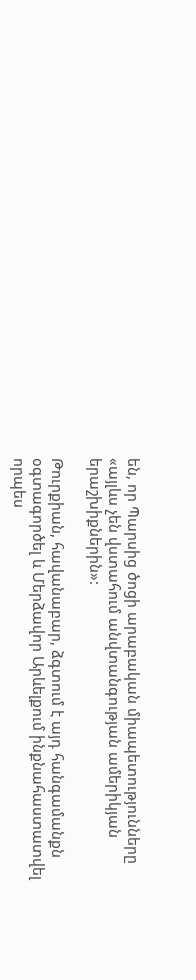են, որ Պարսից ծոցի արաբական միապետությունները «այլևս չեն վստահում անվտանգության ամերիկյան երաշխիքներին»:

Թուրքիան, հավանաբար, ձգտում է այդ հանգամանքն օգտագործել և Մերձավոր Արևելքում ինքնահաստատվել որպես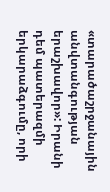«տարածաշրջանային անվտանգության երաշխավոր»: Իրանի դեմ պատերազմի երկարաձգումը, որի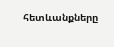հետևանքները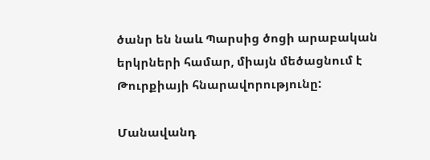ծանր են նաև Պարսից ծոցի արաբական երկրների համար, միայն մեծացնում է Թուրքիայի հնարավորությունը:

Մանավանդ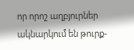որ որոշ աղբյուրներ ակնարկում են թուրք-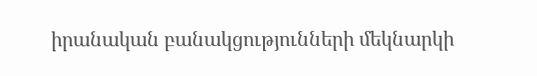իրանական բանակցությունների մեկնարկի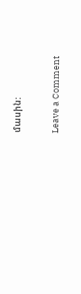մասին:

Leave a Comment